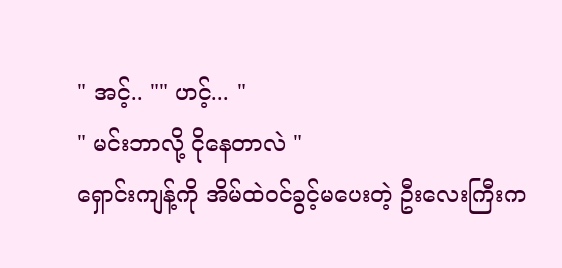" အင့်.. "" ဟင့်... "
" မင်းဘာလို့ ငိုနေတာလဲ "
ရှောင်းကျန့်ကို အိမ်ထဲဝင်ခွင့်မပေးတဲ့ ဦးလေးကြီးက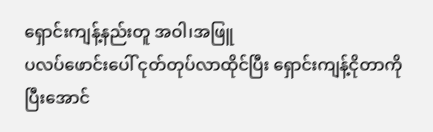ရှောင်းကျန့်နည်းတူ အဝါ၊အဖြူ
ပလပ်ဖောင်းပေါ် ငုတ်တုပ်လာထိုင်ပြီး ရှောင်းကျန့်ငိုတာကိုပြီးအောင်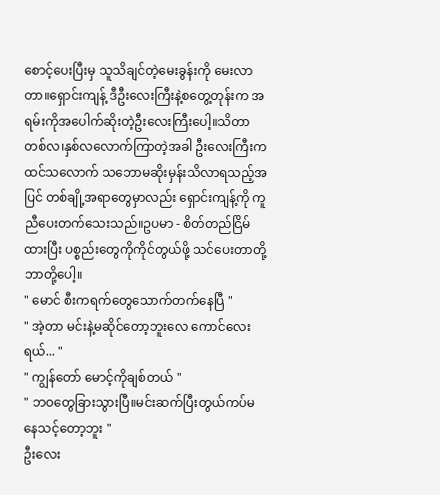စောင့်ပေးပြီးမှ သူသိချင်တဲ့မေးခွန်းကို မေးလာတာ။ရှောင်းကျန့် ဒီဦးလေးကြီးနဲ့စတွေ့တုန်းက အရမ်းကိုအပေါက်ဆိုးတဲ့ဦးလေးကြီးပေါ့။သိတာ တစ်လ၊နှစ်လလောက်ကြာတဲ့အခါ ဦးလေးကြီးကထင်သလောက် သဘောမဆိုးမှန်းသိလာရသည့်အပြင် တစ်ချို့အရာတွေမှာလည်း ရှောင်းကျန့်ကို ကူညီပေးတက်သေးသည်။ဥပမာ - စိတ်တည်ငြိမ်ထားပြီး ပစ္စည်းတွေကိုကိုင်တွယ်ဖို့ သင်ပေးတာတို့ဘာတို့ပေါ့။
" မောင် စီးကရက်တွေသောက်တက်နေပြီ "
" အဲ့တာ မင်းနဲ့မဆိုင်တော့ဘူးလေ ကောင်လေးရယ်... "
" ကျွန်တော် မောင့်ကိုချစ်တယ် "
" ဘဝတွေခြားသွားပြီ။မင်းဆက်ပြီးတွယ်ကပ်မနေသင့်တော့ဘူး "
ဦးလေး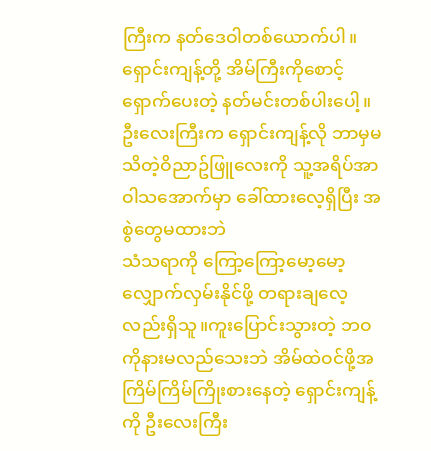ကြီးက နတ်ဒေဝါတစ်ယောက်ပါ။ရှောင်းကျန့်တို့ အိမ်ကြီးကိုစောင့်ရှောက်ပေးတဲ့ နတ်မင်းတစ်ပါးပေါ့။ဦးလေးကြီးက ရှောင်းကျန့်လို ဘာမှမသိတဲ့ဝိညာဥ်ဖြူလေးကို သူ့အရိပ်အာဝါသအောက်မှာ ခေါ်ထားလေ့ရှိပြီး အစွဲတွေမထားဘဲ
သံသရာကို ကြော့ကြော့မော့မော့လျှောက်လှမ်းနိုင်ဖို့ တရားချလေ့လည်းရှိသူ။ကူးပြောင်းသွားတဲ့ ဘဝကိုနားမလည်သေးဘဲ အိမ်ထဲဝင်ဖို့အကြိမ်ကြိမ်ကြိုးစားနေတဲ့ ရှောင်းကျန့်ကို ဦးလေးကြီး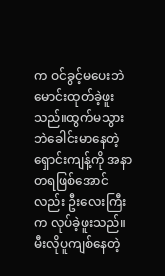က ဝင်ခွင့်မပေးဘဲ မောင်းထုတ်ခဲ့ဖူးသည်။ထွက်မသွားဘဲခေါင်းမာနေတဲ့
ရှောင်းကျန့်ကို အနာတရဖြစ်အောင်လည်း ဦးလေးကြီးက လုပ်ခဲ့ဖူးသည်။မီးလိုပူကျစ်နေတဲ့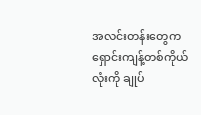အလင်းတန်းတွေက ရှောင်းကျန့်တစ်ကိုယ်လုံးကို ချုပ်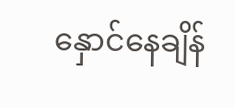နှောင်နေချိန်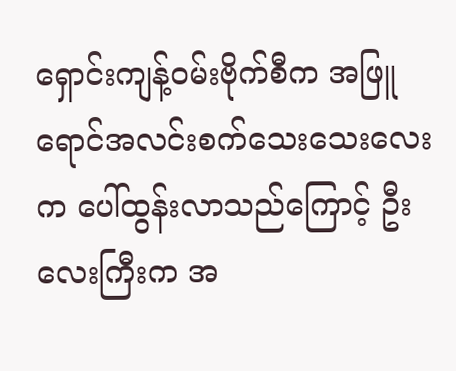ရှောင်းကျန့်ဝမ်းဗိုက်စီက အဖြူရောင်အလင်းစက်သေးသေးလေးက ပေါ်ထွန်းလာသည်ကြောင့် ဦးလေးကြီးက အ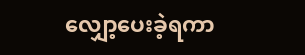လျှော့ပေးခဲ့ရကာ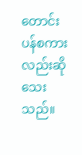တောင်းပန်စကားလည်းဆိုသေးသည်။